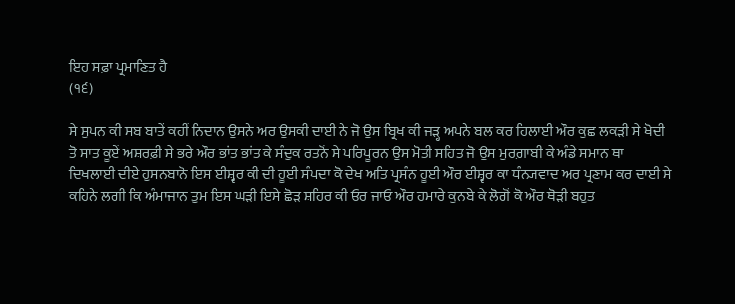ਇਹ ਸਫ਼ਾ ਪ੍ਰਮਾਣਿਤ ਹੈ
(੧੬)

ਸੇ ਸੁਪਨ ਕੀ ਸਬ ਬਾਤੇਂ ਕਹੀਂ ਨਿਦਾਨ ਉਸਨੇ ਅਰ ਉਸਕੀ ਦਾਈ ਨੇ ਜੋ ਉਸ ਬ੍ਰਿਖ ਕੀ ਜੜ੍ਹ ਅਪਨੇ ਬਲ ਕਰ ਹਿਲਾਈ ਔਰ ਕੁਛ ਲਕੜੀ ਸੇ ਖੋਦੀ ਤੋ ਸਾਤ ਕੂਏਂ ਅਸ਼ਰਫ਼ੀ ਸੇ ਭਰੇ ਔਰ ਭਾਂਤ ਭਾਂਤ ਕੇ ਸੰਦੁਕ ਰਤਨੋਂ ਸੇ ਪਰਿਪੂਰਨ ਉਸ ਮੋਤੀ ਸਹਿਤ ਜੋ ਉਸ ਮੁਰਗ਼ਾਬੀ ਕੇ ਅੰਡੇ ਸਮਾਨ ਥਾ ਦਿਖਲਾਈ ਦੀਏ ਹੁਸਨਬਾਨੋ ਇਸ ਈਸ਼੍ਵਰ ਕੀ ਦੀ ਹੂਈ ਸੰਪਦਾ ਕੋ ਦੇਖ ਅਤਿ ਪ੍ਰਸੰਨ ਹੂਈ ਔਰ ਈਸ਼੍ਵਰ ਕਾ ਧੰਨ੍ਯਵਾਦ ਅਰ ਪ੍ਰਣਾਮ ਕਰ ਦਾਈ ਸੇ ਕਹਿਨੇ ਲਗੀ ਕਿ ਅੰਮਾਜਾਨ ਤੁਮ ਇਸ ਘੜੀ ਇਸੇ ਛੋੜ ਸ਼ਹਿਰ ਕੀ ਓਰ ਜਾਓ ਔਰ ਹਮਾਰੇ ਕੁਨਬੇ ਕੇ ਲੋਗੋਂ ਕੋ ਔਰ ਥੋੜੀ ਬਹੁਤ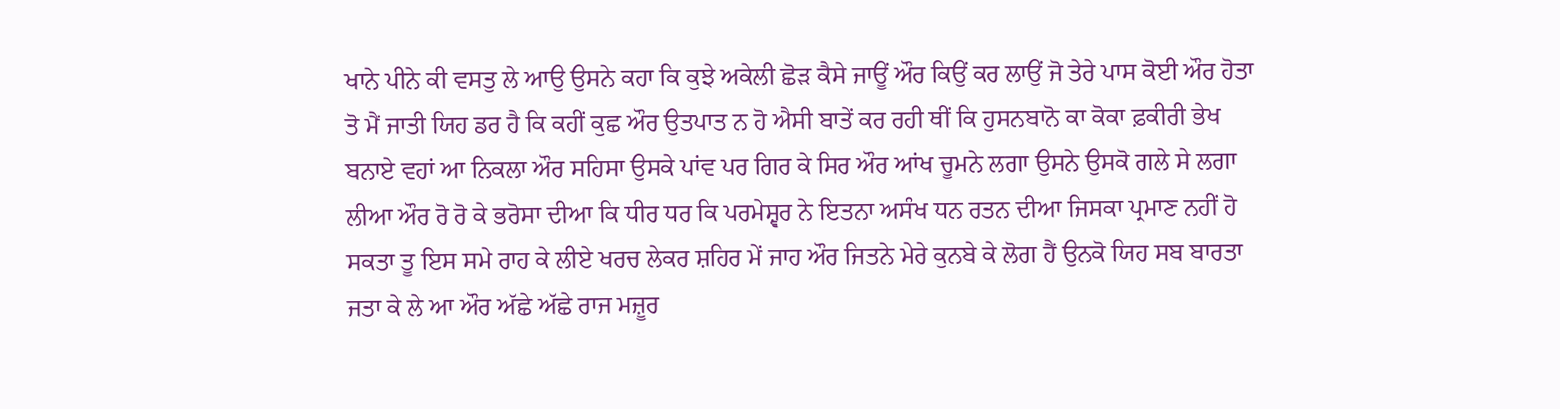ਖਾਨੇ ਪੀਨੇ ਕੀ ਵਸਤੁ ਲੇ ਆਉ ਉਸਨੇ ਕਹਾ ਕਿ ਕੁਝੇ ਅਕੇਲੀ ਛੋੜ ਕੈਸੇ ਜਾਊਂ ਔਰ ਕਿਉਂ ਕਰ ਲਾਉਂ ਜੋ ਤੇਰੇ ਪਾਸ ਕੋਈ ਔਰ ਹੋਤਾ ਤੋ ਮੈਂ ਜਾਤੀ ਯਿਹ ਡਰ ਹੈ ਕਿ ਕਹੀਂ ਕੁਛ ਔਰ ਉਤਪਾਤ ਨ ਹੋ ਐਸੀ ਬਾਤੇਂ ਕਰ ਰਹੀ ਥੀਂ ਕਿ ਹੁਸਨਬਾਨੋ ਕਾ ਕੋਕਾ ਫ਼ਕੀਰੀ ਭੇਖ ਬਨਾਏ ਵਹਾਂ ਆ ਨਿਕਲਾ ਔਰ ਸਹਿਸਾ ਉਸਕੇ ਪਾਂਵ ਪਰ ਗਿਰ ਕੇ ਸਿਰ ਔਰ ਆਂਖ ਚੂਮਨੇ ਲਗਾ ਉਸਨੇ ਉਸਕੋ ਗਲੇ ਸੇ ਲਗਾ ਲੀਆ ਔਰ ਰੋ ਰੋ ਕੇ ਭਰੋਸਾ ਦੀਆ ਕਿ ਧੀਰ ਧਰ ਕਿ ਪਰਮੇਸ਼੍ਵਰ ਨੇ ਇਤਨਾ ਅਸੰਖ ਧਨ ਰਤਨ ਦੀਆ ਜਿਸਕਾ ਪ੍ਰਮਾਣ ਨਹੀਂ ਹੋ ਸਕਤਾ ਤੂ ਇਸ ਸਮੇ ਰਾਹ ਕੇ ਲੀਏ ਖਰਚ ਲੇਕਰ ਸ਼ਹਿਰ ਮੇਂ ਜਾਹ ਔਰ ਜਿਤਨੇ ਮੇਰੇ ਕੁਨਬੇ ਕੇ ਲੋਗ ਹੈਂ ਉਨਕੋ ਯਿਹ ਸਬ ਬਾਰਤਾ ਜਤਾ ਕੇ ਲੇ ਆ ਔਰ ਅੱਛੇ ਅੱਛੇ ਰਾਜ ਮਜ਼ੂਰ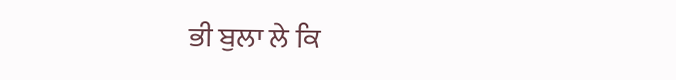ਭੀ ਬੁਲਾ ਲੇ ਕਿ